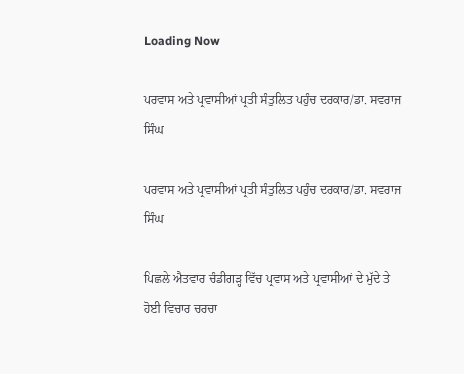Loading Now

ਪਰਵਾਸ ਅਤੇ ਪ੍ਰਵਾਸੀਆਂ ਪ੍ਰਤੀ ਸੰਤੁਲਿਤ ਪਹੁੰਚ ਦਰਕਾਰ/ਡਾ. ਸਵਰਾਜ ਸਿੰਘ

ਪਰਵਾਸ ਅਤੇ ਪ੍ਰਵਾਸੀਆਂ ਪ੍ਰਤੀ ਸੰਤੁਲਿਤ ਪਹੁੰਚ ਦਰਕਾਰ/ਡਾ. ਸਵਰਾਜ ਸਿੰਘ

ਪਿਛਲੇ ਐਤਵਾਰ ਚੰਡੀਗੜ੍ਹ ਵਿੱਚ ਪ੍ਰਵਾਸ ਅਤੇ ਪ੍ਰਵਾਸੀਆਂ ਦੇ ਮੁੱਦੇ ਤੇ ਹੋਈ ਵਿਚਾਰ ਚਰਚਾ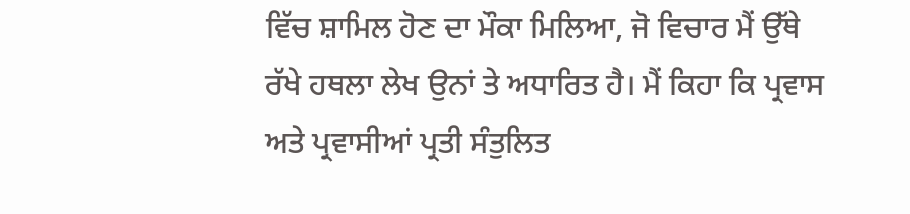ਵਿੱਚ ਸ਼ਾਮਿਲ ਹੋਣ ਦਾ ਮੌਕਾ ਮਿਲਿਆ, ਜੋ ਵਿਚਾਰ ਮੈਂ ਉੱਥੇ ਰੱਖੇ ਹਥਲਾ ਲੇਖ ਉਨਾਂ ਤੇ ਅਧਾਰਿਤ ਹੈ। ਮੈਂ ਕਿਹਾ ਕਿ ਪ੍ਰਵਾਸ ਅਤੇ ਪ੍ਰਵਾਸੀਆਂ ਪ੍ਰਤੀ ਸੰਤੁਲਿਤ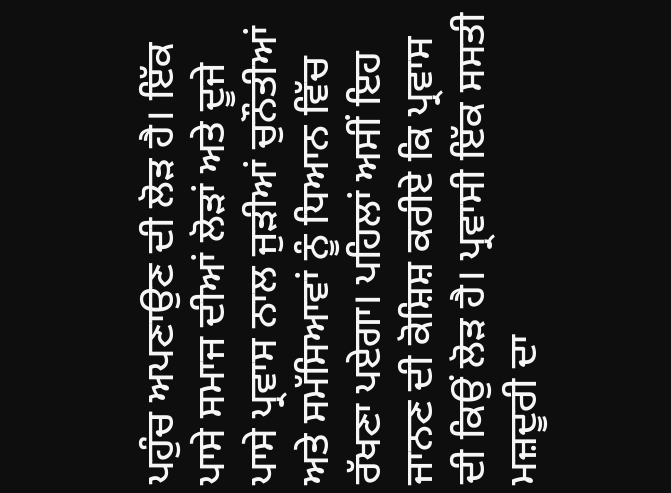ਪਹੁੰਚ ਅਪਣਾਉਣ ਦੀ ਲੋੜ ਹੈ। ਇੱਕ ਪਾਸੇ ਸਮਾਜ ਦੀਆਂ ਲੋੜਾਂ ਅਤੇ ਦੂਜੇ ਪਾਸੇ ਪ੍ਰਵਾਸ ਨਾਲ ਜੁੜੀਆਂ ਚੁਨੌਤੀਆਂ ਅਤੇ ਸਮੱਸਿਆਵਾਂ ਨੂੰ ਧਿਆਨ ਵਿੱਚ ਰੱਖਣਾ ਪਏਗਾ। ਪਹਿਲਾਂ ਅਸੀਂ ਇਹ ਜਾਨਣ ਦੀ ਕੋਸ਼ਿਸ਼ ਕਰੀਏ ਕਿ ਪ੍ਰਵਾਸ ਦੀ ਕਿਉਂ ਲੋੜ ਹੈ। ਪ੍ਰਵਾਸੀ ਇੱਕ ਸਸਤੀ ਮਜ਼ਦੂਰੀ ਦਾ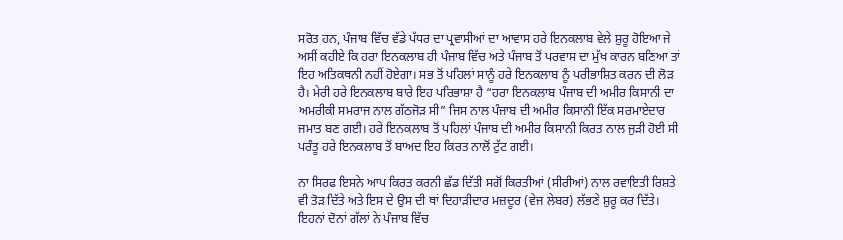ਸਰੋਤ ਹਨ, ਪੰਜਾਬ ਵਿੱਚ ਵੱਡੇ ਪੱਧਰ ਦਾ ਪ੍ਰਵਾਸੀਆਂ ਦਾ ਆਵਾਸ ਹਰੇ ਇਨਕਲਾਬ ਵੇਲੇ ਸ਼ੁਰੂ ਹੋਇਆ ਜੇ ਅਸੀਂ ਕਹੀਏ ਕਿ ਹਰਾ ਇਨਕਲਾਬ ਹੀ ਪੰਜਾਬ ਵਿੱਚ ਅਤੇ ਪੰਜਾਬ ਤੋਂ ਪਰਵਾਸ ਦਾ ਮੁੱਖ ਕਾਰਨ ਬਣਿਆ ਤਾਂ ਇਹ ਅਤਿਕਥਨੀ ਨਹੀਂ ਹੋਏਗਾ। ਸਭ ਤੋਂ ਪਹਿਲਾਂ ਸਾਨੂੰ ਹਰੇ ਇਨਕਲਾਬ ਨੂੰ ਪਰੀਭਾਸ਼ਿਤ ਕਰਨ ਦੀ ਲੋੜ ਹੈ। ਮੇਰੀ ਹਰੇ ਇਨਕਲਾਬ ਬਾਰੇ ਇਹ ਪਰਿਭਾਸ਼ਾ ਹੈ “ਹਰਾ ਇਨਕਲਾਬ ਪੰਜਾਬ ਦੀ ਅਮੀਰ ਕਿਸਾਨੀ ਦਾ ਅਮਰੀਕੀ ਸਮਰਾਜ ਨਾਲ ਗੱਠਜੋੜ ਸੀ” ਜਿਸ ਨਾਲ ਪੰਜਾਬ ਦੀ ਅਮੀਰ ਕਿਸਾਨੀ ਇੱਕ ਸਰਮਾਏਦਾਰ ਜਮਾਤ ਬਣ ਗਈ। ਹਰੇ ਇਨਕਲਾਬ ਤੋਂ ਪਹਿਲਾਂ ਪੰਜਾਬ ਦੀ ਅਮੀਰ ਕਿਸਾਨੀ ਕਿਰਤ ਨਾਲ ਜੁੜੀ ਹੋਈ ਸੀ ਪਰੰਤੂ ਹਰੇ ਇਨਕਲਾਬ ਤੋਂ ਬਾਅਦ ਇਹ ਕਿਰਤ ਨਾਲੋਂ ਟੁੱਟ ਗਈ।

ਨਾ ਸਿਰਫ ਇਸਨੇ ਆਪ ਕਿਰਤ ਕਰਨੀ ਛੱਡ ਦਿੱਤੀ ਸਗੋਂ ਕਿਰਤੀਆਂ (ਸੀਰੀਆਂ) ਨਾਲ ਰਵਾਇਤੀ ਰਿਸ਼ਤੇ ਵੀ ਤੋੜ ਦਿੱਤੇ ਅਤੇ ਇਸ ਦੇ ਉਸ ਦੀ ਥਾਂ ਦਿਹਾੜੀਦਾਰ ਮਜ਼ਦੂਰ (ਵੇਜ ਲੇਬਰ) ਲੱਭਣੇ ਸ਼ੁਰੂ ਕਰ ਦਿੱਤੇ। ਇਹਨਾਂ ਦੋਨਾਂ ਗੱਲਾਂ ਨੇ ਪੰਜਾਬ ਵਿੱਚ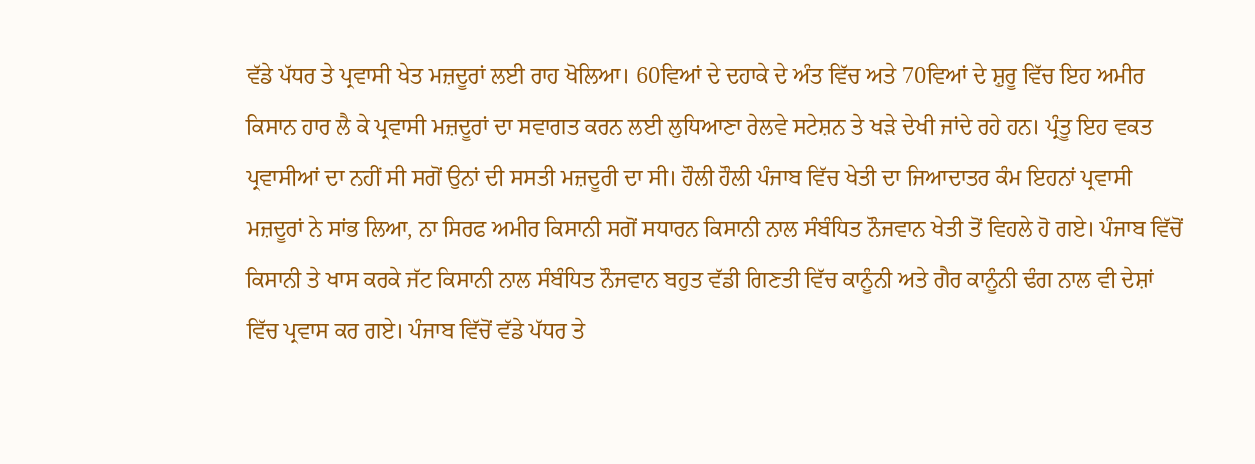ਵੱਡੇ ਪੱਧਰ ਤੇ ਪ੍ਰਵਾਸੀ ਖੇਤ ਮਜ਼ਦੂਰਾਂ ਲਈ ਰਾਹ ਖੋਲਿਆ। 60ਵਿਆਂ ਦੇ ਦਹਾਕੇ ਦੇ ਅੰਤ ਵਿੱਚ ਅਤੇ 70ਵਿਆਂ ਦੇ ਸ਼ੁਰੂ ਵਿੱਚ ਇਹ ਅਮੀਰ ਕਿਸਾਨ ਹਾਰ ਲੈ ਕੇ ਪ੍ਰਵਾਸੀ ਮਜ਼ਦੂਰਾਂ ਦਾ ਸਵਾਗਤ ਕਰਨ ਲਈ ਲੁਧਿਆਣਾ ਰੇਲਵੇ ਸਟੇਸ਼ਨ ਤੇ ਖੜੇ ਦੇਖੀ ਜਾਂਦੇ ਰਹੇ ਹਨ। ਪ੍ਰੰਤੂ ਇਹ ਵਕਤ ਪ੍ਰਵਾਸੀਆਂ ਦਾ ਨਹੀਂ ਸੀ ਸਗੋਂ ਉਨਾਂ ਦੀ ਸਸਤੀ ਮਜ਼ਦੂਰੀ ਦਾ ਸੀ। ਹੌਲੀ ਹੌਲੀ ਪੰਜਾਬ ਵਿੱਚ ਖੇਤੀ ਦਾ ਜਿਆਦਾਤਰ ਕੰਮ ਇਹਨਾਂ ਪ੍ਰਵਾਸੀ ਮਜ਼ਦੂਰਾਂ ਨੇ ਸਾਂਭ ਲਿਆ, ਨਾ ਸਿਰਫ ਅਮੀਰ ਕਿਸਾਨੀ ਸਗੋਂ ਸਧਾਰਨ ਕਿਸਾਨੀ ਨਾਲ ਸੰਬੰਧਿਤ ਨੌਜਵਾਨ ਖੇਤੀ ਤੋਂ ਵਿਹਲੇ ਹੋ ਗਏ। ਪੰਜਾਬ ਵਿੱਚੋਂ ਕਿਸਾਨੀ ਤੇ ਖਾਸ ਕਰਕੇ ਜੱਟ ਕਿਸਾਨੀ ਨਾਲ ਸੰਬੰਧਿਤ ਨੌਜਵਾਨ ਬਹੁਤ ਵੱਡੀ ਗਿਣਤੀ ਵਿੱਚ ਕਾਨੂੰਨੀ ਅਤੇ ਗੈਰ ਕਾਨੂੰਨੀ ਢੰਗ ਨਾਲ ਵੀ ਦੇਸ਼ਾਂ ਵਿੱਚ ਪ੍ਰਵਾਸ ਕਰ ਗਏ। ਪੰਜਾਬ ਵਿੱਚੋਂ ਵੱਡੇ ਪੱਧਰ ਤੇ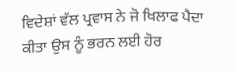ਵਿਦੇਸ਼ਾਂ ਵੱਲ ਪ੍ਰਵਾਸ ਨੇ ਜੋ ਖਿਲਾਫ ਪੈਦਾ ਕੀਤਾ ਉਸ ਨੂੰ ਭਰਨ ਲਈ ਹੋਰ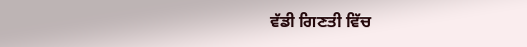ਵੱਡੀ ਗਿਣਤੀ ਵਿੱਚ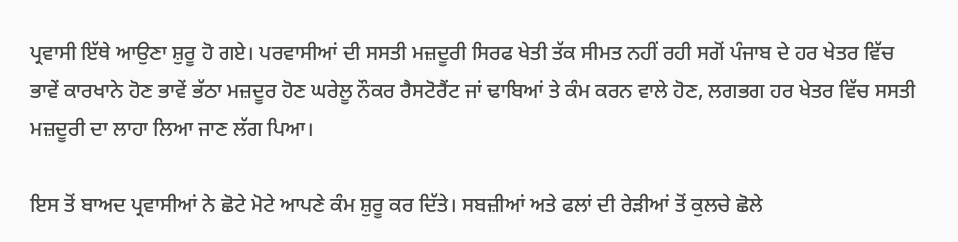ਪ੍ਰਵਾਸੀ ਇੱਥੇ ਆਉਣਾ ਸ਼ੁਰੂ ਹੋ ਗਏ। ਪਰਵਾਸੀਆਂ ਦੀ ਸਸਤੀ ਮਜ਼ਦੂਰੀ ਸਿਰਫ ਖੇਤੀ ਤੱਕ ਸੀਮਤ ਨਹੀਂ ਰਹੀ ਸਗੋਂ ਪੰਜਾਬ ਦੇ ਹਰ ਖੇਤਰ ਵਿੱਚ ਭਾਵੇਂ ਕਾਰਖਾਨੇ ਹੋਣ ਭਾਵੇਂ ਭੱਠਾ ਮਜ਼ਦੂਰ ਹੋਣ ਘਰੇਲੂ ਨੌਕਰ ਰੈਸਟੋਰੈਂਟ ਜਾਂ ਢਾਬਿਆਂ ਤੇ ਕੰਮ ਕਰਨ ਵਾਲੇ ਹੋਣ, ਲਗਭਗ ਹਰ ਖੇਤਰ ਵਿੱਚ ਸਸਤੀ ਮਜ਼ਦੂਰੀ ਦਾ ਲਾਹਾ ਲਿਆ ਜਾਣ ਲੱਗ ਪਿਆ।

ਇਸ ਤੋਂ ਬਾਅਦ ਪ੍ਰਵਾਸੀਆਂ ਨੇ ਛੋਟੇ ਮੋਟੇ ਆਪਣੇ ਕੰਮ ਸ਼ੁਰੂ ਕਰ ਦਿੱਤੇ। ਸਬਜ਼ੀਆਂ ਅਤੇ ਫਲਾਂ ਦੀ ਰੇੜੀਆਂ ਤੋਂ ਕੁਲਚੇ ਛੋਲੇ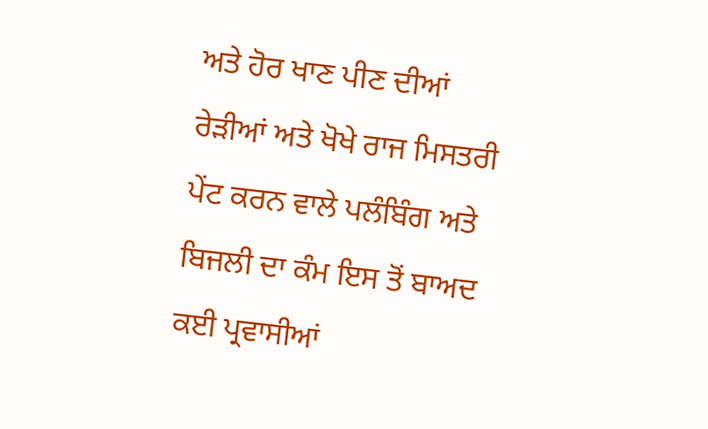ਅਤੇ ਹੋਰ ਖਾਣ ਪੀਣ ਦੀਆਂ ਰੇੜੀਆਂ ਅਤੇ ਖੋਖੇ ਰਾਜ ਮਿਸਤਰੀ ਪੇਂਟ ਕਰਨ ਵਾਲੇ ਪਲੰਬਿੰਗ ਅਤੇ ਬਿਜਲੀ ਦਾ ਕੰਮ ਇਸ ਤੋਂ ਬਾਅਦ ਕਈ ਪ੍ਰਵਾਸੀਆਂ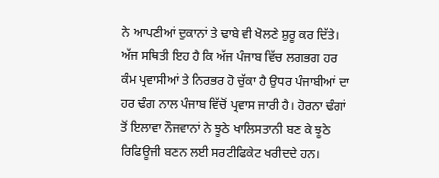ਨੇ ਆਪਣੀਆਂ ਦੁਕਾਨਾਂ ਤੇ ਢਾਬੇ ਵੀ ਖੋਲਣੇ ਸ਼ੁਰੂ ਕਰ ਦਿੱਤੇ। ਅੱਜ ਸਥਿਤੀ ਇਹ ਹੈ ਕਿ ਅੱਜ ਪੰਜਾਬ ਵਿੱਚ ਲਗਭਗ ਹਰ ਕੰਮ ਪ੍ਰਵਾਸੀਆਂ ਤੇ ਨਿਰਭਰ ਹੋ ਚੁੱਕਾ ਹੈ ਉਧਰ ਪੰਜਾਬੀਆਂ ਦਾ ਹਰ ਢੰਗ ਨਾਲ ਪੰਜਾਬ ਵਿੱਚੋਂ ਪ੍ਰਵਾਸ ਜਾਰੀ ਹੈ। ਹੋਰਨਾ ਢੰਗਾਂ ਤੋਂ ਇਲਾਵਾ ਨੌਜਵਾਨਾਂ ਨੇ ਝੂਠੇ ਖਾਲਿਸਤਾਨੀ ਬਣ ਕੇ ਝੂਠੇ ਰਿਫਿਊਜੀ ਬਣਨ ਲਈ ਸਰਟੀਫਿਕੇਟ ਖਰੀਦਦੇ ਹਨ।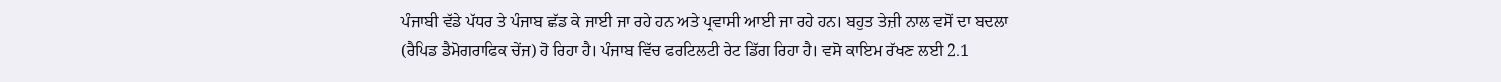ਪੰਜਾਬੀ ਵੱਡੇ ਪੱਧਰ ਤੇ ਪੰਜਾਬ ਛੱਡ ਕੇ ਜਾਈ ਜਾ ਰਹੇ ਹਨ ਅਤੇ ਪ੍ਰਵਾਸੀ ਆਈ ਜਾ ਰਹੇ ਹਨ। ਬਹੁਤ ਤੇਜ਼ੀ ਨਾਲ ਵਸੋਂ ਦਾ ਬਦਲਾ (ਰੈਪਿਡ ਡੈਮੋਗਰਾਫਿਕ ਚੇਂਜ) ਹੋ ਰਿਹਾ ਹੈ। ਪੰਜਾਬ ਵਿੱਚ ਫਰਟਿਲਟੀ ਰੇਟ ਡਿੱਗ ਰਿਹਾ ਹੈ। ਵਸੋ ਕਾਇਮ ਰੱਖਣ ਲਈ 2.1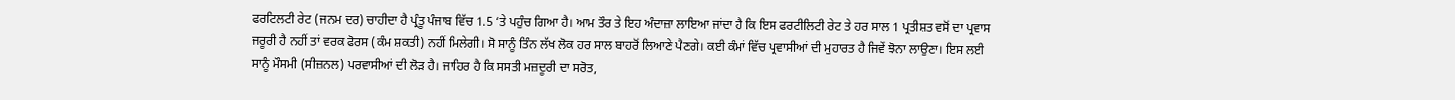ਫਰਟਿਲਟੀ ਰੇਟ (ਜਨਮ ਦਰ) ਚਾਹੀਦਾ ਹੈ ਪ੍ਰੰਤੂ ਪੰਜਾਬ ਵਿੱਚ 1.5 ‘ਤੇ ਪਹੁੰਚ ਗਿਆ ਹੈ। ਆਮ ਤੌਰ ਤੇ ਇਹ ਅੰਦਾਜ਼ਾ ਲਾਇਆ ਜਾਂਦਾ ਹੈ ਕਿ ਇਸ ਫਰਟੀਲਿਟੀ ਰੇਟ ਤੇ ਹਰ ਸਾਲ 1 ਪ੍ਰਤੀਸ਼ਤ ਵਸੋਂ ਦਾ ਪ੍ਰਵਾਸ ਜਰੂਰੀ ਹੈ ਨਹੀਂ ਤਾਂ ਵਰਕ ਫੋਰਸ (ਕੰਮ ਸ਼ਕਤੀ) ਨਹੀਂ ਮਿਲੇਗੀ। ਸੋ ਸਾਨੂੰ ਤਿੰਨ ਲੱਖ ਲੋਕ ਹਰ ਸਾਲ ਬਾਹਰੋਂ ਲਿਆਣੇ ਪੈਣਗੇ। ਕਈ ਕੰਮਾਂ ਵਿੱਚ ਪ੍ਰਵਾਸੀਆਂ ਦੀ ਮੁਹਾਰਤ ਹੈ ਜਿਵੇਂ ਝੋਨਾ ਲਾਉਣਾ। ਇਸ ਲਈ ਸਾਨੂੰ ਮੌਸਮੀ (ਸੀਜ਼ਨਲ) ਪਰਵਾਸੀਆਂ ਦੀ ਲੋੜ ਹੈ। ਜਾਹਿਰ ਹੈ ਕਿ ਸਸਤੀ ਮਜ਼ਦੂਰੀ ਦਾ ਸਰੋਤ,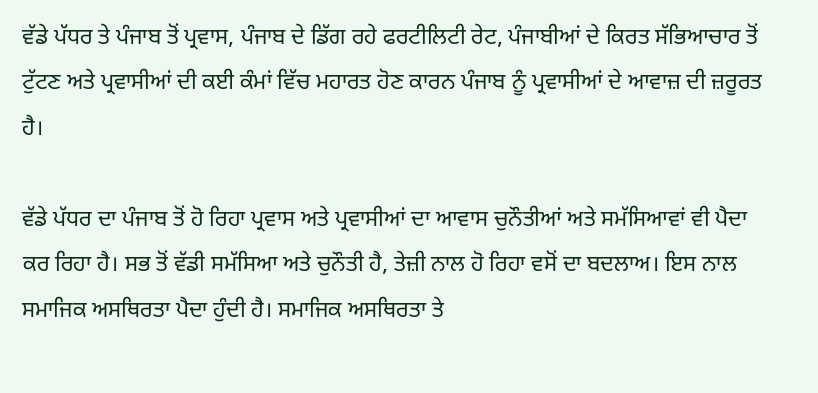ਵੱਡੇ ਪੱਧਰ ਤੇ ਪੰਜਾਬ ਤੋਂ ਪ੍ਰਵਾਸ, ਪੰਜਾਬ ਦੇ ਡਿੱਗ ਰਹੇ ਫਰਟੀਲਿਟੀ ਰੇਟ, ਪੰਜਾਬੀਆਂ ਦੇ ਕਿਰਤ ਸੱਭਿਆਚਾਰ ਤੋਂ ਟੁੱਟਣ ਅਤੇ ਪ੍ਰਵਾਸੀਆਂ ਦੀ ਕਈ ਕੰਮਾਂ ਵਿੱਚ ਮਹਾਰਤ ਹੋਣ ਕਾਰਨ ਪੰਜਾਬ ਨੂੰ ਪ੍ਰਵਾਸੀਆਂ ਦੇ ਆਵਾਜ਼ ਦੀ ਜ਼ਰੂਰਤ ਹੈ।

ਵੱਡੇ ਪੱਧਰ ਦਾ ਪੰਜਾਬ ਤੋਂ ਹੋ ਰਿਹਾ ਪ੍ਰਵਾਸ ਅਤੇ ਪ੍ਰਵਾਸੀਆਂ ਦਾ ਆਵਾਸ ਚੁਨੌਤੀਆਂ ਅਤੇ ਸਮੱਸਿਆਵਾਂ ਵੀ ਪੈਦਾ ਕਰ ਰਿਹਾ ਹੈ। ਸਭ ਤੋਂ ਵੱਡੀ ਸਮੱਸਿਆ ਅਤੇ ਚੁਨੌਤੀ ਹੈ, ਤੇਜ਼ੀ ਨਾਲ ਹੋ ਰਿਹਾ ਵਸੋਂ ਦਾ ਬਦਲਾਅ। ਇਸ ਨਾਲ ਸਮਾਜਿਕ ਅਸਥਿਰਤਾ ਪੈਦਾ ਹੁੰਦੀ ਹੈ। ਸਮਾਜਿਕ ਅਸਥਿਰਤਾ ਤੇ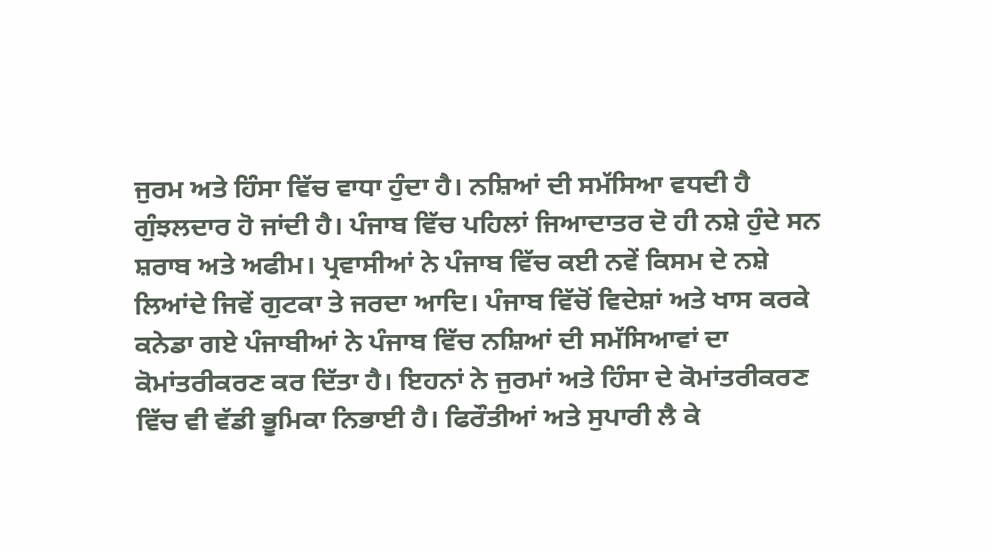ਜੁਰਮ ਅਤੇ ਹਿੰਸਾ ਵਿੱਚ ਵਾਧਾ ਹੁੰਦਾ ਹੈ। ਨਸ਼ਿਆਂ ਦੀ ਸਮੱਸਿਆ ਵਧਦੀ ਹੈ ਗੁੰਝਲਦਾਰ ਹੋ ਜਾਂਦੀ ਹੈ। ਪੰਜਾਬ ਵਿੱਚ ਪਹਿਲਾਂ ਜਿਆਦਾਤਰ ਦੋ ਹੀ ਨਸ਼ੇ ਹੁੰਦੇ ਸਨ ਸ਼ਰਾਬ ਅਤੇ ਅਫੀਮ। ਪ੍ਰਵਾਸੀਆਂ ਨੇ ਪੰਜਾਬ ਵਿੱਚ ਕਈ ਨਵੇਂ ਕਿਸਮ ਦੇ ਨਸ਼ੇ ਲਿਆਂਦੇ ਜਿਵੇਂ ਗੁਟਕਾ ਤੇ ਜਰਦਾ ਆਦਿ। ਪੰਜਾਬ ਵਿੱਚੋਂ ਵਿਦੇਸ਼ਾਂ ਅਤੇ ਖਾਸ ਕਰਕੇ ਕਨੇਡਾ ਗਏ ਪੰਜਾਬੀਆਂ ਨੇ ਪੰਜਾਬ ਵਿੱਚ ਨਸ਼ਿਆਂ ਦੀ ਸਮੱਸਿਆਵਾਂ ਦਾ ਕੋਮਾਂਤਰੀਕਰਣ ਕਰ ਦਿੱਤਾ ਹੈ। ਇਹਨਾਂ ਨੇ ਜੁਰਮਾਂ ਅਤੇ ਹਿੰਸਾ ਦੇ ਕੋਮਾਂਤਰੀਕਰਣ ਵਿੱਚ ਵੀ ਵੱਡੀ ਭੂਮਿਕਾ ਨਿਭਾਈ ਹੈ। ਫਿਰੌਤੀਆਂ ਅਤੇ ਸੁਪਾਰੀ ਲੈ ਕੇ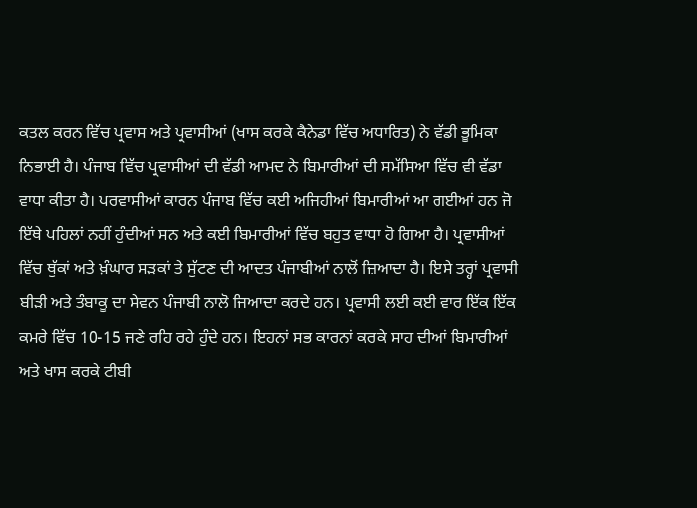ਕਤਲ ਕਰਨ ਵਿੱਚ ਪ੍ਰਵਾਸ ਅਤੇ ਪ੍ਰਵਾਸੀਆਂ (ਖਾਸ ਕਰਕੇ ਕੈਨੇਡਾ ਵਿੱਚ ਅਧਾਰਿਤ) ਨੇ ਵੱਡੀ ਭੂਮਿਕਾ ਨਿਭਾਈ ਹੈ। ਪੰਜਾਬ ਵਿੱਚ ਪ੍ਰਵਾਸੀਆਂ ਦੀ ਵੱਡੀ ਆਮਦ ਨੇ ਬਿਮਾਰੀਆਂ ਦੀ ਸਮੱਸਿਆ ਵਿੱਚ ਵੀ ਵੱਡਾ ਵਾਧਾ ਕੀਤਾ ਹੈ। ਪਰਵਾਸੀਆਂ ਕਾਰਨ ਪੰਜਾਬ ਵਿੱਚ ਕਈ ਅਜਿਹੀਆਂ ਬਿਮਾਰੀਆਂ ਆ ਗਈਆਂ ਹਨ ਜੋ ਇੱਥੇ ਪਹਿਲਾਂ ਨਹੀਂ ਹੁੰਦੀਆਂ ਸਨ ਅਤੇ ਕਈ ਬਿਮਾਰੀਆਂ ਵਿੱਚ ਬਹੁਤ ਵਾਧਾ ਹੋ ਗਿਆ ਹੈ। ਪ੍ਰਵਾਸੀਆਂ ਵਿੱਚ ਥੁੱਕਾਂ ਅਤੇ ਖ਼ੰਘਾਰ ਸੜਕਾਂ ਤੇ ਸੁੱਟਣ ਦੀ ਆਦਤ ਪੰਜਾਬੀਆਂ ਨਾਲੋਂ ਜ਼ਿਆਦਾ ਹੈ। ਇਸੇ ਤਰ੍ਹਾਂ ਪ੍ਰਵਾਸੀ ਬੀੜੀ ਅਤੇ ਤੰਬਾਕੂ ਦਾ ਸੇਵਨ ਪੰਜਾਬੀ ਨਾਲੋ ਜਿਆਦਾ ਕਰਦੇ ਹਨ। ਪ੍ਰਵਾਸੀ ਲਈ ਕਈ ਵਾਰ ਇੱਕ ਇੱਕ ਕਮਰੇ ਵਿੱਚ 10-15 ਜਣੇ ਰਹਿ ਰਹੇ ਹੁੰਦੇ ਹਨ। ਇਹਨਾਂ ਸਭ ਕਾਰਨਾਂ ਕਰਕੇ ਸਾਹ ਦੀਆਂ ਬਿਮਾਰੀਆਂ ਅਤੇ ਖਾਸ ਕਰਕੇ ਟੀਬੀ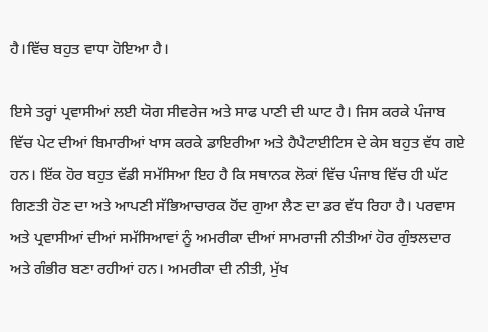ਹੈ।ਵਿੱਚ ਬਹੁਤ ਵਾਧਾ ਹੋਇਆ ਹੈ।

ਇਸੇ ਤਰ੍ਹਾਂ ਪ੍ਰਵਾਸੀਆਂ ਲਈ ਯੋਗ ਸੀਵਰੇਜ ਅਤੇ ਸਾਫ ਪਾਣੀ ਦੀ ਘਾਟ ਹੈ। ਜਿਸ ਕਰਕੇ ਪੰਜਾਬ ਵਿੱਚ ਪੇਟ ਦੀਆਂ ਬਿਮਾਰੀਆਂ ਖਾਸ ਕਰਕੇ ਡਾਇਰੀਆ ਅਤੇ ਹੈਪੈਟਾਈਟਿਸ ਦੇ ਕੇਸ ਬਹੁਤ ਵੱਧ ਗਏ ਹਨ। ਇੱਕ ਹੋਰ ਬਹੁਤ ਵੱਡੀ ਸਮੱਸਿਆ ਇਹ ਹੈ ਕਿ ਸਥਾਨਕ ਲੋਕਾਂ ਵਿੱਚ ਪੰਜਾਬ ਵਿੱਚ ਹੀ ਘੱਟ ਗਿਣਤੀ ਹੋਣ ਦਾ ਅਤੇ ਆਪਣੀ ਸੱਭਿਆਚਾਰਕ ਹੋਂਦ ਗੁਆ ਲੈਣ ਦਾ ਡਰ ਵੱਧ ਰਿਹਾ ਹੈ। ਪਰਵਾਸ ਅਤੇ ਪ੍ਰਵਾਸੀਆਂ ਦੀਆਂ ਸਮੱਸਿਆਵਾਂ ਨੂੰ ਅਮਰੀਕਾ ਦੀਆਂ ਸਾਮਰਾਜੀ ਨੀਤੀਆਂ ਹੋਰ ਗੁੰਝਲਦਾਰ ਅਤੇ ਗੰਭੀਰ ਬਣਾ ਰਹੀਆਂ ਹਨ। ਅਮਰੀਕਾ ਦੀ ਨੀਤੀ, ਮੁੱਖ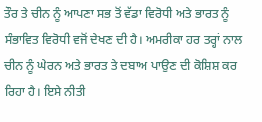ਤੌਰ ਤੇ ਚੀਨ ਨੂੰ ਆਪਣਾ ਸਭ ਤੋਂ ਵੱਡਾ ਵਿਰੋਧੀ ਅਤੇ ਭਾਰਤ ਨੂੰ ਸੰਭਾਵਿਤ ਵਿਰੋਧੀ ਵਜੋਂ ਦੇਖਣ ਦੀ ਹੈ। ਅਮਰੀਕਾ ਹਰ ਤਰ੍ਹਾਂ ਨਾਲ ਚੀਨ ਨੂੰ ਘੇਰਨ ਅਤੇ ਭਾਰਤ ਤੇ ਦਬਾਅ ਪਾਉਣ ਦੀ ਕੋਸ਼ਿਸ਼ ਕਰ ਰਿਹਾ ਹੈ। ਇਸੇ ਨੀਤੀ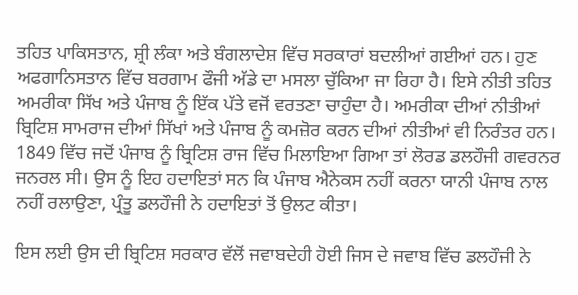ਤਹਿਤ ਪਾਕਿਸਤਾਨ, ਸ਼੍ਰੀ ਲੰਕਾ ਅਤੇ ਬੰਗਲਾਦੇਸ਼ ਵਿੱਚ ਸਰਕਾਰਾਂ ਬਦਲੀਆਂ ਗਈਆਂ ਹਨ। ਹੁਣ ਅਫਗਾਨਿਸਤਾਨ ਵਿੱਚ ਬਰਗਾਮ ਫੌਜੀ ਅੱਡੇ ਦਾ ਮਸਲਾ ਚੁੱਕਿਆ ਜਾ ਰਿਹਾ ਹੈ। ਇਸੇ ਨੀਤੀ ਤਹਿਤ ਅਮਰੀਕਾ ਸਿੱਖ ਅਤੇ ਪੰਜਾਬ ਨੂੰ ਇੱਕ ਪੱਤੇ ਵਜੋਂ ਵਰਤਣਾ ਚਾਹੁੰਦਾ ਹੈ। ਅਮਰੀਕਾ ਦੀਆਂ ਨੀਤੀਆਂ ਬ੍ਰਿਟਿਸ਼ ਸਾਮਰਾਜ ਦੀਆਂ ਸਿੱਖਾਂ ਅਤੇ ਪੰਜਾਬ ਨੂੰ ਕਮਜ਼ੋਰ ਕਰਨ ਦੀਆਂ ਨੀਤੀਆਂ ਵੀ ਨਿਰੰਤਰ ਹਨ।  1849 ਵਿੱਚ ਜਦੋਂ ਪੰਜਾਬ ਨੂੰ ਬ੍ਰਿਟਿਸ਼ ਰਾਜ ਵਿੱਚ ਮਿਲਾਇਆ ਗਿਆ ਤਾਂ ਲੋਰਡ ਡਲਹੌਜੀ ਗਵਰਨਰ ਜਨਰਲ ਸੀ। ਉਸ ਨੂੰ ਇਹ ਹਦਾਇਤਾਂ ਸਨ ਕਿ ਪੰਜਾਬ ਐਨੇਕਸ ਨਹੀਂ ਕਰਨਾ ਯਾਨੀ ਪੰਜਾਬ ਨਾਲ ਨਹੀਂ ਰਲਾਉਣਾ, ਪ੍ਰੰਤੂ ਡਲਹੌਜੀ ਨੇ ਹਦਾਇਤਾਂ ਤੋਂ ਉਲਟ ਕੀਤਾ।

ਇਸ ਲਈ ਉਸ ਦੀ ਬ੍ਰਿਟਿਸ਼ ਸਰਕਾਰ ਵੱਲੋਂ ਜਵਾਬਦੇਹੀ ਹੋਈ ਜਿਸ ਦੇ ਜਵਾਬ ਵਿੱਚ ਡਲਹੌਜੀ ਨੇ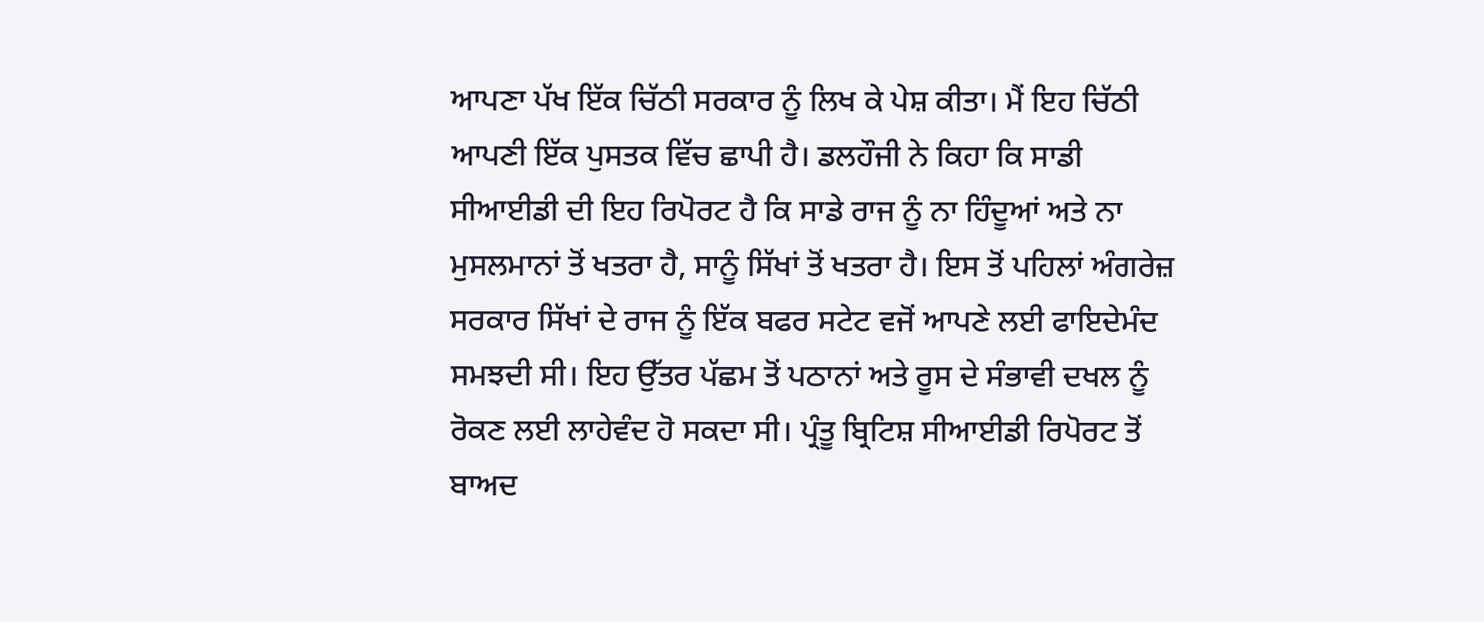ਆਪਣਾ ਪੱਖ ਇੱਕ ਚਿੱਠੀ ਸਰਕਾਰ ਨੂੰ ਲਿਖ ਕੇ ਪੇਸ਼ ਕੀਤਾ। ਮੈਂ ਇਹ ਚਿੱਠੀ ਆਪਣੀ ਇੱਕ ਪੁਸਤਕ ਵਿੱਚ ਛਾਪੀ ਹੈ। ਡਲਹੌਜੀ ਨੇ ਕਿਹਾ ਕਿ ਸਾਡੀ ਸੀਆਈਡੀ ਦੀ ਇਹ ਰਿਪੋਰਟ ਹੈ ਕਿ ਸਾਡੇ ਰਾਜ ਨੂੰ ਨਾ ਹਿੰਦੂਆਂ ਅਤੇ ਨਾ ਮੁਸਲਮਾਨਾਂ ਤੋਂ ਖਤਰਾ ਹੈ, ਸਾਨੂੰ ਸਿੱਖਾਂ ਤੋਂ ਖਤਰਾ ਹੈ। ਇਸ ਤੋਂ ਪਹਿਲਾਂ ਅੰਗਰੇਜ਼ ਸਰਕਾਰ ਸਿੱਖਾਂ ਦੇ ਰਾਜ ਨੂੰ ਇੱਕ ਬਫਰ ਸਟੇਟ ਵਜੋਂ ਆਪਣੇ ਲਈ ਫਾਇਦੇਮੰਦ ਸਮਝਦੀ ਸੀ। ਇਹ ਉੱਤਰ ਪੱਛਮ ਤੋਂ ਪਠਾਨਾਂ ਅਤੇ ਰੂਸ ਦੇ ਸੰਭਾਵੀ ਦਖਲ ਨੂੰ ਰੋਕਣ ਲਈ ਲਾਹੇਵੰਦ ਹੋ ਸਕਦਾ ਸੀ। ਪ੍ਰੰਤੂ ਬ੍ਰਿਟਿਸ਼ ਸੀਆਈਡੀ ਰਿਪੋਰਟ ਤੋਂ ਬਾਅਦ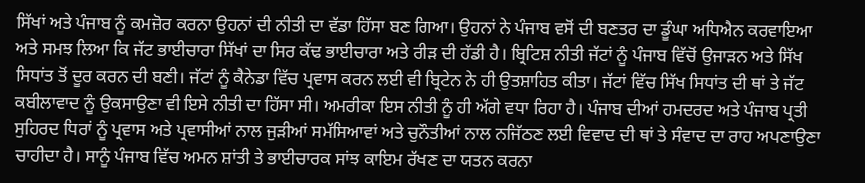ਸਿੱਖਾਂ ਅਤੇ ਪੰਜਾਬ ਨੂੰ ਕਮਜ਼ੋਰ ਕਰਨਾ ਉਹਨਾਂ ਦੀ ਨੀਤੀ ਦਾ ਵੱਡਾ ਹਿੱਸਾ ਬਣ ਗਿਆ। ਉਹਨਾਂ ਨੇ ਪੰਜਾਬ ਵਸੋਂ ਦੀ ਬਣਤਰ ਦਾ ਡੂੰਘਾ ਅਧਿਐਨ ਕਰਵਾਇਆ ਅਤੇ ਸਮਝ ਲਿਆ ਕਿ ਜੱਟ ਭਾਈਚਾਰਾ ਸਿੱਖਾਂ ਦਾ ਸਿਰ ਕੱਢ ਭਾਈਚਾਰਾ ਅਤੇ ਰੀੜ ਦੀ ਹੱਡੀ ਹੈ। ਬ੍ਰਿਟਿਸ਼ ਨੀਤੀ ਜੱਟਾਂ ਨੂੰ ਪੰਜਾਬ ਵਿੱਚੋਂ ਉਜਾੜਨ ਅਤੇ ਸਿੱਖ ਸਿਧਾਂਤ ਤੋਂ ਦੂਰ ਕਰਨ ਦੀ ਬਣੀ। ਜੱਟਾਂ ਨੂੰ ਕੈਨੇਡਾ ਵਿੱਚ ਪ੍ਰਵਾਸ ਕਰਨ ਲਈ ਵੀ ਬ੍ਰਿਟੇਨ ਨੇ ਹੀ ਉਤਸ਼ਾਹਿਤ ਕੀਤਾ। ਜੱਟਾਂ ਵਿੱਚ ਸਿੱਖ ਸਿਧਾਂਤ ਦੀ ਥਾਂ ਤੇ ਜੱਟ ਕਬੀਲਾਵਾਦ ਨੂੰ ਉਕਸਾਉਣਾ ਵੀ ਇਸੇ ਨੀਤੀ ਦਾ ਹਿੱਸਾ ਸੀ। ਅਮਰੀਕਾ ਇਸ ਨੀਤੀ ਨੂੰ ਹੀ ਅੱਗੇ ਵਧਾ ਰਿਹਾ ਹੈ। ਪੰਜਾਬ ਦੀਆਂ ਹਮਦਰਦ ਅਤੇ ਪੰਜਾਬ ਪ੍ਰਤੀ ਸੁਹਿਰਦ ਧਿਰਾਂ ਨੂੰ ਪ੍ਰਵਾਸ ਅਤੇ ਪ੍ਰਵਾਸੀਆਂ ਨਾਲ ਜੁੜੀਆਂ ਸਮੱਸਿਆਵਾਂ ਅਤੇ ਚੁਨੌਤੀਆਂ ਨਾਲ ਨਜਿੱਠਣ ਲਈ ਵਿਵਾਦ ਦੀ ਥਾਂ ਤੇ ਸੰਵਾਦ ਦਾ ਰਾਹ ਅਪਣਾਉਣਾ ਚਾਹੀਦਾ ਹੈ। ਸਾਨੂੰ ਪੰਜਾਬ ਵਿੱਚ ਅਮਨ ਸ਼ਾਂਤੀ ਤੇ ਭਾਈਚਾਰਕ ਸਾਂਝ ਕਾਇਮ ਰੱਖਣ ਦਾ ਯਤਨ ਕਰਨਾ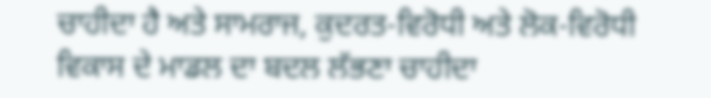ਚਾਹੀਦਾ ਹੈ ਅਤੇ ਸਾਮਰਾਜ, ਕੁਦਰਤ-ਵਿਰੋਧੀ ਅਤੇ ਲੋਕ-ਵਿਰੋਧੀ ਵਿਕਾਸ ਦੇ ਮਾਡਲ ਦਾ ਬਦਲ ਲੱਭਣਾ ਚਾਹੀਦਾ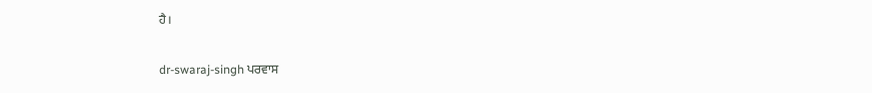ਹੈ।

dr-swaraj-singh ਪਰਵਾਸ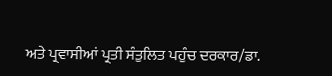ਅਤੇ ਪ੍ਰਵਾਸੀਆਂ ਪ੍ਰਤੀ ਸੰਤੁਲਿਤ ਪਹੁੰਚ ਦਰਕਾਰ/ਡਾ.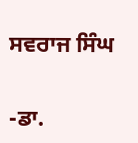ਸਵਰਾਜ ਸਿੰਘ

-ਡਾ.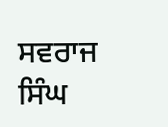ਸਵਰਾਜ ਸਿੰਘ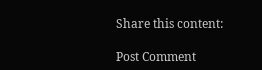Share this content:

Post Comment